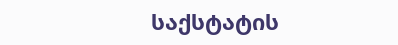საქსტატის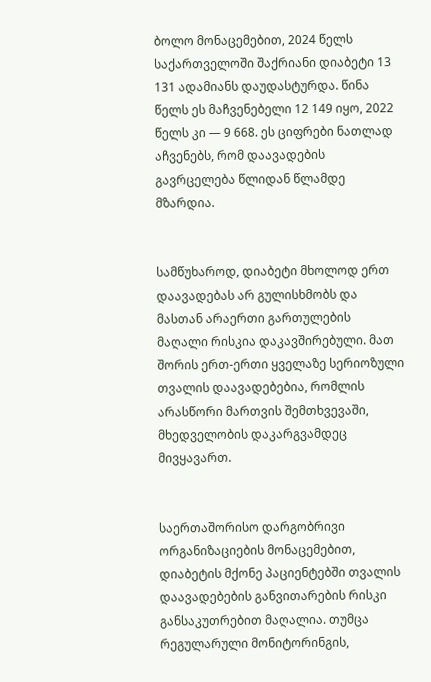ბოლო მონაცემებით, 2024 წელს საქართველოში შაქრიანი დიაბეტი 13 131 ადამიანს დაუდასტურდა. წინა წელს ეს მაჩვენებელი 12 149 იყო, 2022 წელს კი — 9 668. ეს ციფრები ნათლად აჩვენებს, რომ დაავადების გავრცელება წლიდან წლამდე მზარდია.


სამწუხაროდ, დიაბეტი მხოლოდ ერთ დაავადებას არ გულისხმობს და მასთან არაერთი გართულების მაღალი რისკია დაკავშირებული. მათ შორის ერთ-ერთი ყველაზე სერიოზული თვალის დაავადებებია, რომლის არასწორი მართვის შემთხვევაში, მხედველობის დაკარგვამდეც მივყავართ.


საერთაშორისო დარგობრივი ორგანიზაციების მონაცემებით, დიაბეტის მქონე პაციენტებში თვალის დაავადებების განვითარების რისკი განსაკუთრებით მაღალია. თუმცა რეგულარული მონიტორინგის,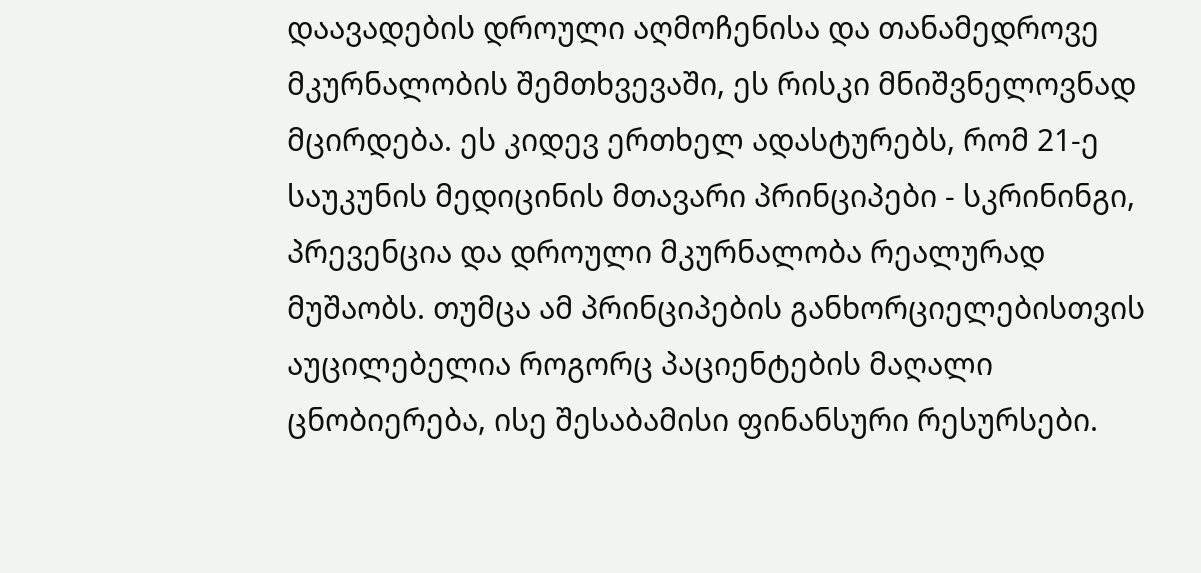დაავადების დროული აღმოჩენისა და თანამედროვე მკურნალობის შემთხვევაში, ეს რისკი მნიშვნელოვნად მცირდება. ეს კიდევ ერთხელ ადასტურებს, რომ 21-ე საუკუნის მედიცინის მთავარი პრინციპები - სკრინინგი, პრევენცია და დროული მკურნალობა რეალურად მუშაობს. თუმცა ამ პრინციპების განხორციელებისთვის აუცილებელია როგორც პაციენტების მაღალი ცნობიერება, ისე შესაბამისი ფინანსური რესურსები.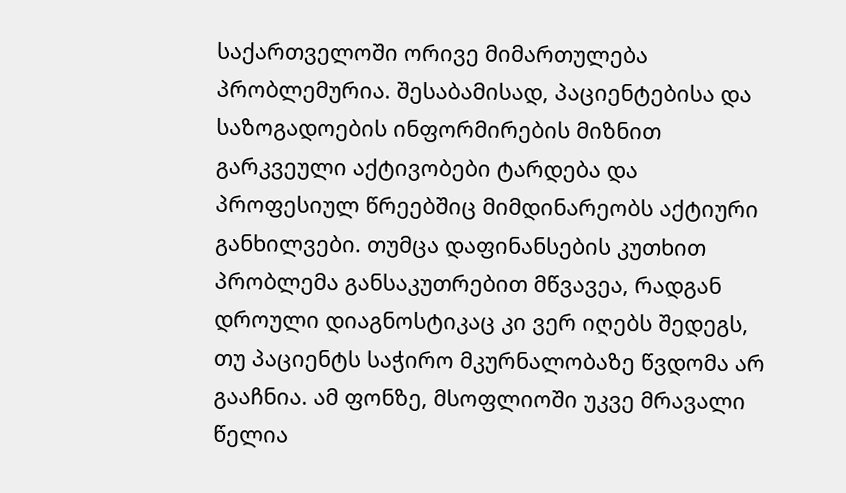საქართველოში ორივე მიმართულება პრობლემურია. შესაბამისად, პაციენტებისა და საზოგადოების ინფორმირების მიზნით გარკვეული აქტივობები ტარდება და პროფესიულ წრეებშიც მიმდინარეობს აქტიური განხილვები. თუმცა დაფინანსების კუთხით პრობლემა განსაკუთრებით მწვავეა, რადგან დროული დიაგნოსტიკაც კი ვერ იღებს შედეგს, თუ პაციენტს საჭირო მკურნალობაზე წვდომა არ გააჩნია. ამ ფონზე, მსოფლიოში უკვე მრავალი წელია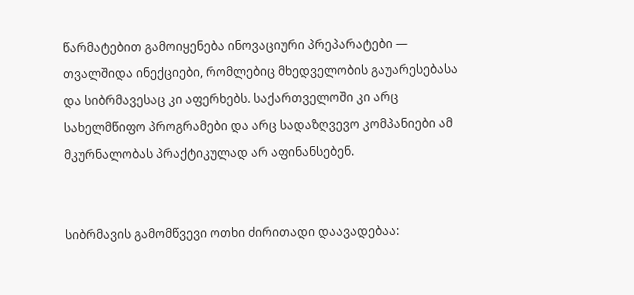წარმატებით გამოიყენება ინოვაციური პრეპარატები — თვალშიდა ინექციები, რომლებიც მხედველობის გაუარესებასა და სიბრმავესაც კი აფერხებს. საქართველოში კი არც სახელმწიფო პროგრამები და არც სადაზღვევო კომპანიები ამ მკურნალობას პრაქტიკულად არ აფინანსებენ.


სიბრმავის გამომწვევი ოთხი ძირითადი დაავადებაა: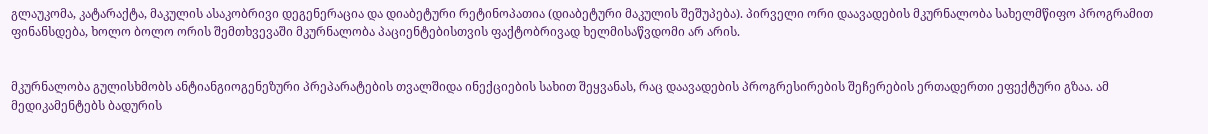გლაუკომა, კატარაქტა, მაკულის ასაკობრივი დეგენერაცია და დიაბეტური რეტინოპათია (დიაბეტური მაკულის შეშუპება). პირველი ორი დაავადების მკურნალობა სახელმწიფო პროგრამით ფინანსდება, ხოლო ბოლო ორის შემთხვევაში მკურნალობა პაციენტებისთვის ფაქტობრივად ხელმისაწვდომი არ არის.


მკურნალობა გულისხმობს ანტიანგიოგენეზური პრეპარატების თვალშიდა ინექციების სახით შეყვანას, რაც დაავადების პროგრესირების შეჩერების ერთადერთი ეფექტური გზაა. ამ მედიკამენტებს ბადურის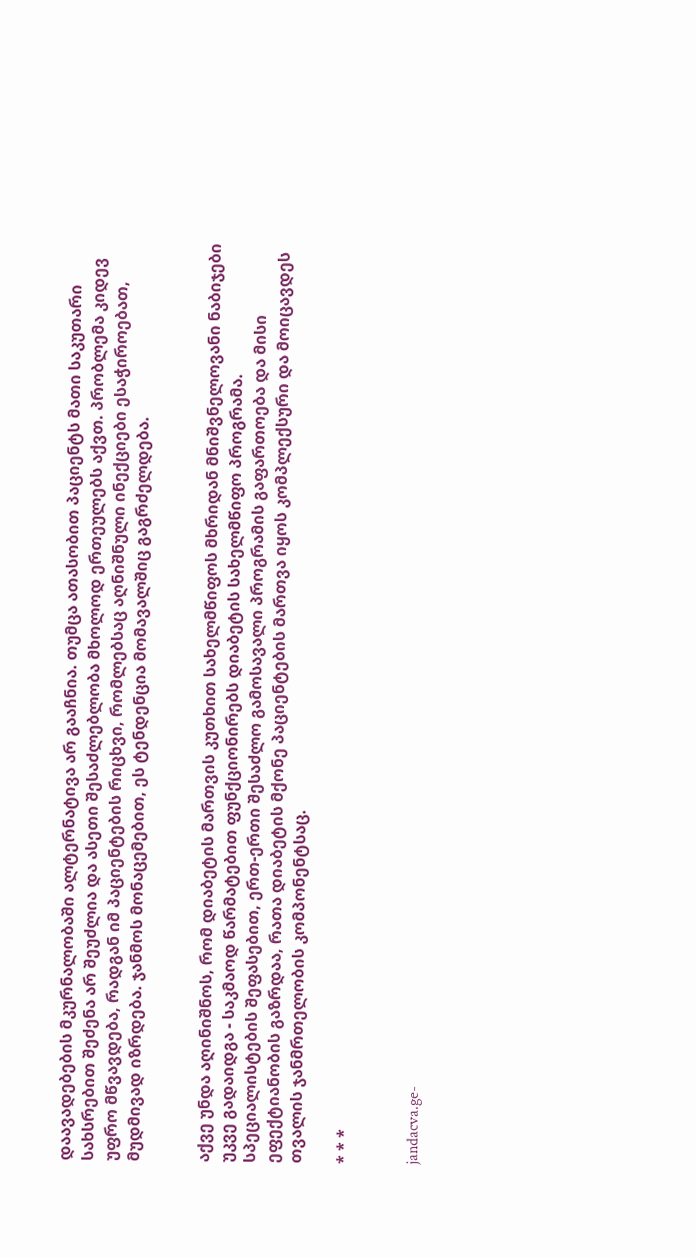დაავადებების მკურნალობაში ალტერნატივა არ გააჩნია. თუმცა ათასობით პაციენტს მათი საკუთარი სახსრებით შეძენა არ შეუძლია და ასეთი შესაძლებლობა მხოლოდ ერთეულებს აქვთ. პრობლემა კიდევ უფრო მწვავდება, რადგან იმ პაციენტების რიცხვი, რომლებსაც აღნიშნული ინექციები ესაჭიროებათ, მუდმივად იზრდება. ჯანმოს მონაცემებით, ეს ტენდენცია მომავალშიც გაგრძელდება.


აქვე უნდა აღინიშნოს, რომ დიაბეტის მართვის კუთხით სახელმწიფოს მხრიდან მნიშვნელოვანი ნაბიჯები უკვე გადაიდგა - საკმაოდ წარმატებით ფუნქციონირებს დიაბეტის სახელმწიფო პროგრამა. სპეციალისტების შეფასებით, ერთ-ერთი შესაძლო გამოსავალი პროგრამის გაფართოება და მისი ეფექტიანობის გაზრდაა, რათა დიაბეტის მქონე პაციენტების მართვა იყოს კომპლექსური და მოიცავდეს თვალის ჯანმრთელობის კომპონენტსაც.

* * *


jandacva.ge-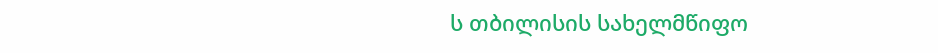ს თბილისის სახელმწიფო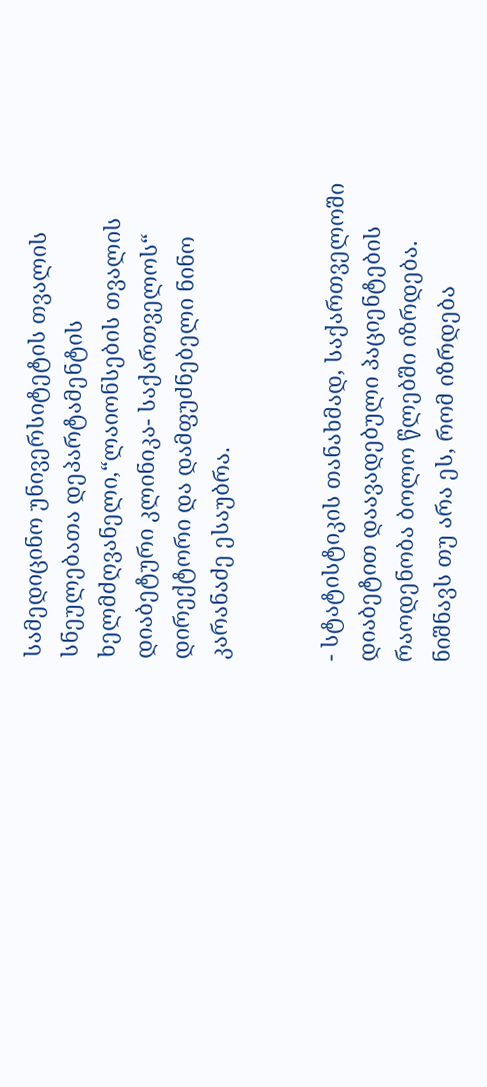სამედიცინო უნივერსიტეტის თვალის სნეულებათა დეპარტამენტის ხელმძღვანელი,“ლაიონსების თვალის დიაბეტური კლინიკა- საქართველოს“ დირექტორი და დამფუძნებელი ნინო კარანაძე ესაუბრა.


- სტატისტიკის თანახმად, საქართველოში დიაბეტით დაავადებული პაციენტების რაოდენობა ბოლო წლებში იზრდება. ნიშნავს თუ არა ეს, რომ იზრდება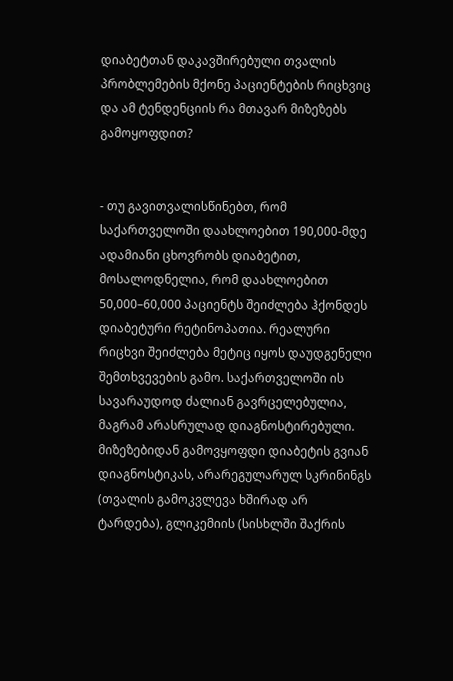დიაბეტთან დაკავშირებული თვალის პრობლემების მქონე პაციენტების რიცხვიც და ამ ტენდენციის რა მთავარ მიზეზებს გამოყოფდით?


- თუ გავითვალისწინებთ, რომ საქართველოში დაახლოებით 190,000-მდე ადამიანი ცხოვრობს დიაბეტით, მოსალოდნელია, რომ დაახლოებით 50,000–60,000 პაციენტს შეიძლება ჰქონდეს დიაბეტური რეტინოპათია. რეალური რიცხვი შეიძლება მეტიც იყოს დაუდგენელი შემთხვევების გამო. საქართველოში ის სავარაუდოდ ძალიან გავრცელებულია, მაგრამ არასრულად დიაგნოსტირებული. მიზეზებიდან გამოვყოფდი დიაბეტის გვიან დიაგნოსტიკას, არარეგულარულ სკრინინგს (თვალის გამოკვლევა ხშირად არ ტარდება), გლიკემიის (სისხლში შაქრის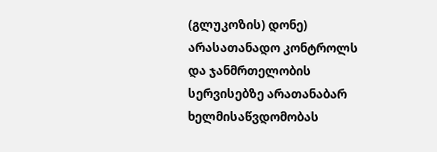(გლუკოზის) დონე) არასათანადო კონტროლს და ჯანმრთელობის სერვისებზე არათანაბარ ხელმისაწვდომობას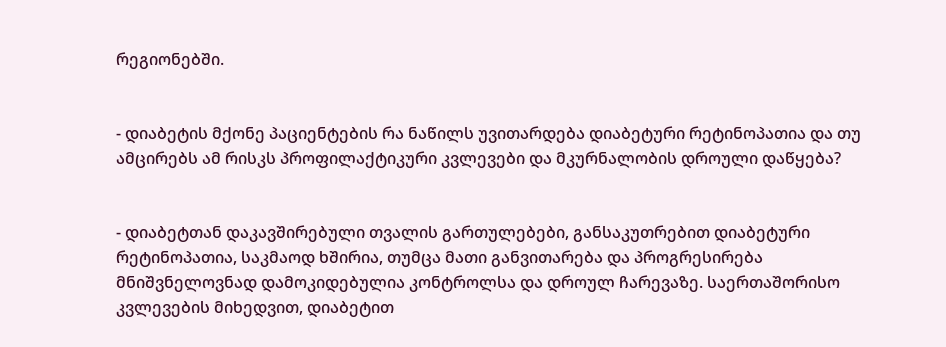რეგიონებში.


- დიაბეტის მქონე პაციენტების რა ნაწილს უვითარდება დიაბეტური რეტინოპათია და თუ ამცირებს ამ რისკს პროფილაქტიკური კვლევები და მკურნალობის დროული დაწყება?


- დიაბეტთან დაკავშირებული თვალის გართულებები, განსაკუთრებით დიაბეტური რეტინოპათია, საკმაოდ ხშირია, თუმცა მათი განვითარება და პროგრესირება მნიშვნელოვნად დამოკიდებულია კონტროლსა და დროულ ჩარევაზე. საერთაშორისო კვლევების მიხედვით, დიაბეტით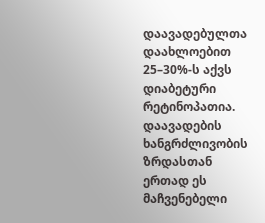დაავადებულთა დაახლოებით 25–30%-ს აქვს დიაბეტური რეტინოპათია. დაავადების ხანგრძლივობის ზრდასთან ერთად ეს მაჩვენებელი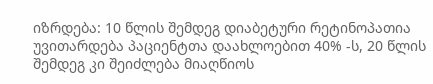იზრდება: 10 წლის შემდეგ დიაბეტური რეტინოპათია უვითარდება პაციენტთა დაახლოებით 40% -ს, 20 წლის შემდეგ კი შეიძლება მიაღწიოს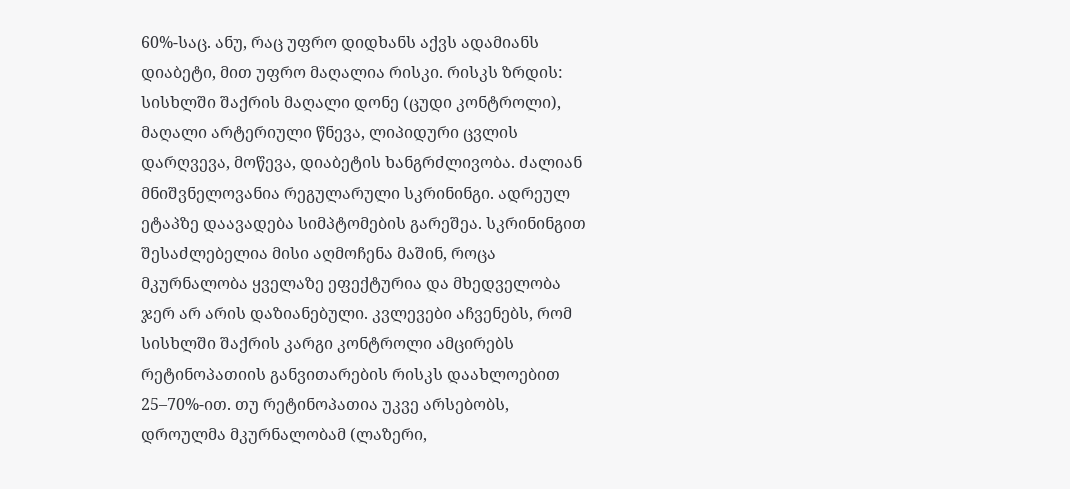60%-საც. ანუ, რაც უფრო დიდხანს აქვს ადამიანს დიაბეტი, მით უფრო მაღალია რისკი. რისკს ზრდის: სისხლში შაქრის მაღალი დონე (ცუდი კონტროლი), მაღალი არტერიული წნევა, ლიპიდური ცვლის დარღვევა, მოწევა, დიაბეტის ხანგრძლივობა. ძალიან მნიშვნელოვანია რეგულარული სკრინინგი. ადრეულ ეტაპზე დაავადება სიმპტომების გარეშეა. სკრინინგით შესაძლებელია მისი აღმოჩენა მაშინ, როცა მკურნალობა ყველაზე ეფექტურია და მხედველობა ჯერ არ არის დაზიანებული. კვლევები აჩვენებს, რომ სისხლში შაქრის კარგი კონტროლი ამცირებს რეტინოპათიის განვითარების რისკს დაახლოებით 25–70%-ით. თუ რეტინოპათია უკვე არსებობს, დროულმა მკურნალობამ (ლაზერი,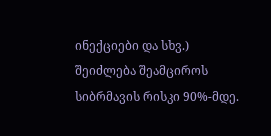ინექციები და სხვ.) შეიძლება შეამციროს სიბრმავის რისკი 90%-მდე.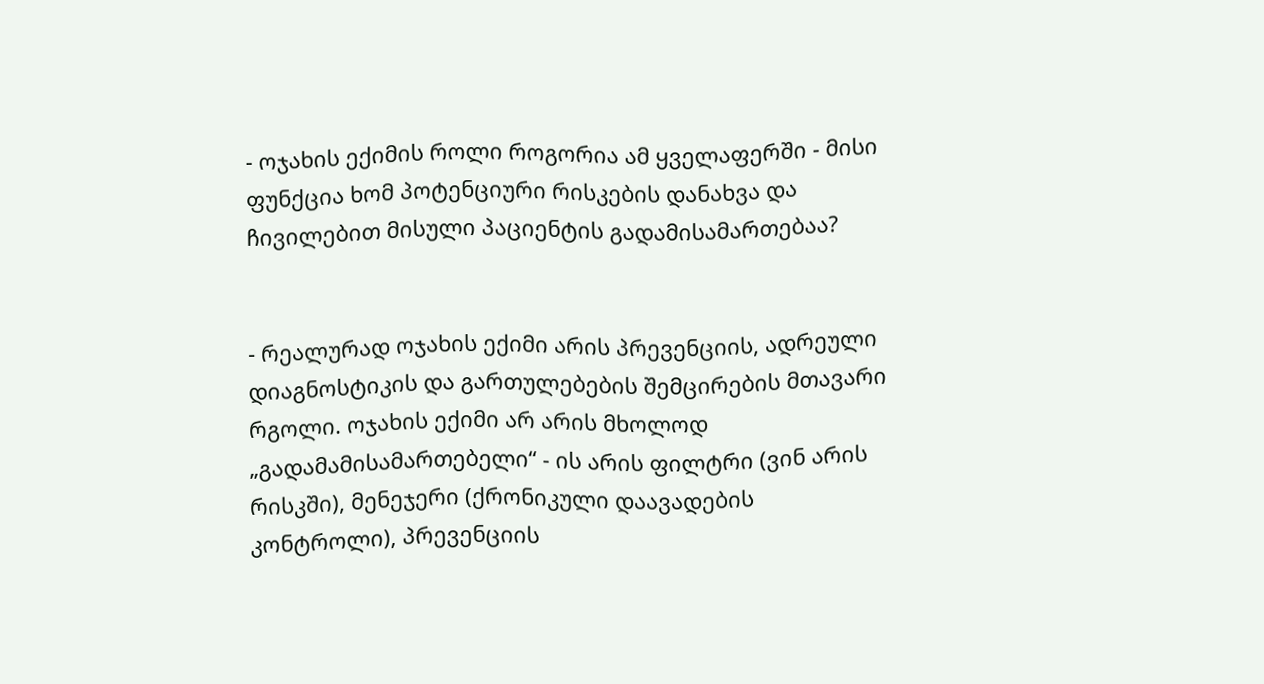- ოჯახის ექიმის როლი როგორია ამ ყველაფერში - მისი ფუნქცია ხომ პოტენციური რისკების დანახვა და ჩივილებით მისული პაციენტის გადამისამართებაა?


- რეალურად ოჯახის ექიმი არის პრევენციის, ადრეული დიაგნოსტიკის და გართულებების შემცირების მთავარი რგოლი. ოჯახის ექიმი არ არის მხოლოდ „გადამამისამართებელი“ - ის არის ფილტრი (ვინ არის რისკში), მენეჯერი (ქრონიკული დაავადების კონტროლი), პრევენციის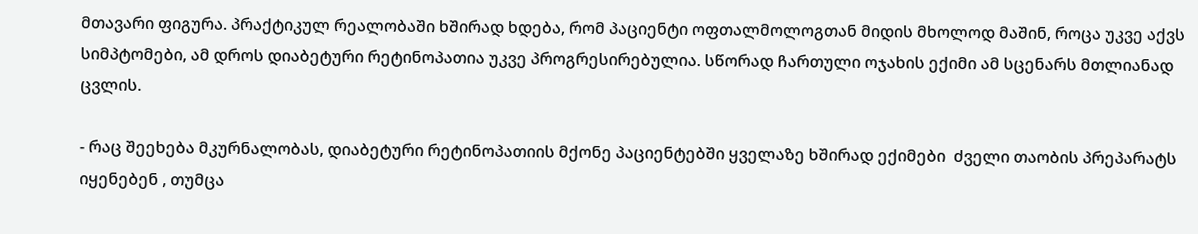მთავარი ფიგურა. პრაქტიკულ რეალობაში ხშირად ხდება, რომ პაციენტი ოფთალმოლოგთან მიდის მხოლოდ მაშინ, როცა უკვე აქვს სიმპტომები, ამ დროს დიაბეტური რეტინოპათია უკვე პროგრესირებულია. სწორად ჩართული ოჯახის ექიმი ამ სცენარს მთლიანად ცვლის.

- რაც შეეხება მკურნალობას, დიაბეტური რეტინოპათიის მქონე პაციენტებში ყველაზე ხშირად ექიმები  ძველი თაობის პრეპარატს იყენებენ , თუმცა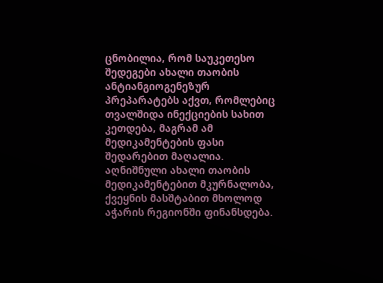ცნობილია, რომ საუკეთესო შედეგები ახალი თაობის ანტიანგიოგენეზურ პრეპარატებს აქვთ, რომლებიც თვალშიდა ინექციების სახით კეთდება, მაგრამ ამ მედიკამენტების ფასი შედარებით მაღალია. აღნიშნული ახალი თაობის მედიკამენტებით მკურნალობა, ქვეყნის მასშტაბით მხოლოდ აჭარის რეგიონში ფინანსდება.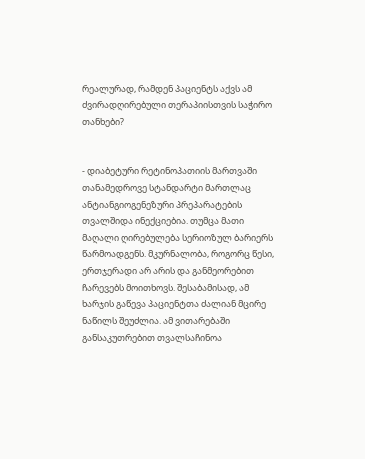რეალურად, რამდენ პაციენტს აქვს ამ ძვირადღირებული თერაპიისთვის საჭირო თანხები?


- დიაბეტური რეტინოპათიის მართვაში თანამედროვე სტანდარტი მართლაც ანტიანგიოგენეზური პრეპარატების თვალშიდა ინექციებია. თუმცა მათი მაღალი ღირებულება სერიოზულ ბარიერს წარმოადგენს. მკურნალობა, როგორც წესი, ერთჯერადი არ არის და განმეორებით ჩარევებს მოითხოვს. შესაბამისად, ამ ხარჯის გაწევა პაციენტთა ძალიან მცირე ნაწილს შეუძლია. ამ ვითარებაში განსაკუთრებით თვალსაჩინოა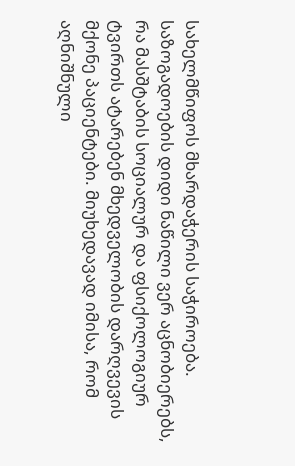სახელმწიფოს მხარდაჭერის საჭიროება.  საზოგადოების დიდი ნაწილი ვერ აცნობიერებს, რა მასშტაბის სოციალურ და ფსიქოლოგიურ ტვირთს ატარებენ მხედველობის დარღვევის მქონე პაციენტები. მიუხედავად იმისა, რომ აღნიშნული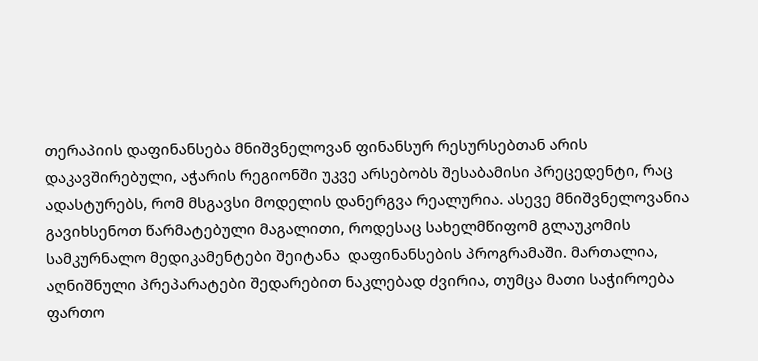თერაპიის დაფინანსება მნიშვნელოვან ფინანსურ რესურსებთან არის დაკავშირებული, აჭარის რეგიონში უკვე არსებობს შესაბამისი პრეცედენტი, რაც ადასტურებს, რომ მსგავსი მოდელის დანერგვა რეალურია. ასევე მნიშვნელოვანია გავიხსენოთ წარმატებული მაგალითი, როდესაც სახელმწიფომ გლაუკომის სამკურნალო მედიკამენტები შეიტანა  დაფინანსების პროგრამაში. მართალია, აღნიშნული პრეპარატები შედარებით ნაკლებად ძვირია, თუმცა მათი საჭიროება ფართო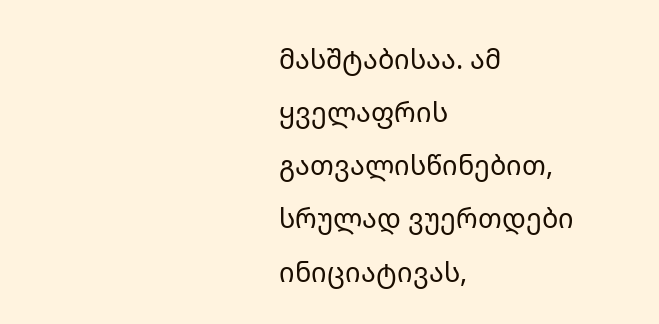მასშტაბისაა. ამ ყველაფრის გათვალისწინებით, სრულად ვუერთდები ინიციატივას,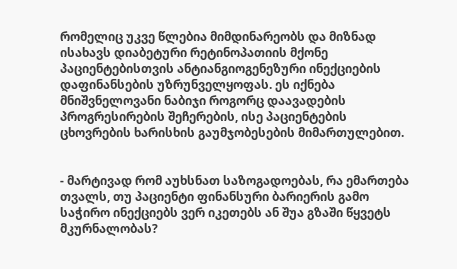რომელიც უკვე წლებია მიმდინარეობს და მიზნად ისახავს დიაბეტური რეტინოპათიის მქონე პაციენტებისთვის ანტიანგიოგენეზური ინექციების დაფინანსების უზრუნველყოფას. ეს იქნება მნიშვნელოვანი ნაბიჯი როგორც დაავადების პროგრესირების შეჩერების, ისე პაციენტების ცხოვრების ხარისხის გაუმჯობესების მიმართულებით.


- მარტივად რომ აუხსნათ საზოგადოებას, რა ემართება თვალს, თუ პაციენტი ფინანსური ბარიერის გამო საჭირო ინექციებს ვერ იკეთებს ან შუა გზაში წყვეტს მკურნალობას?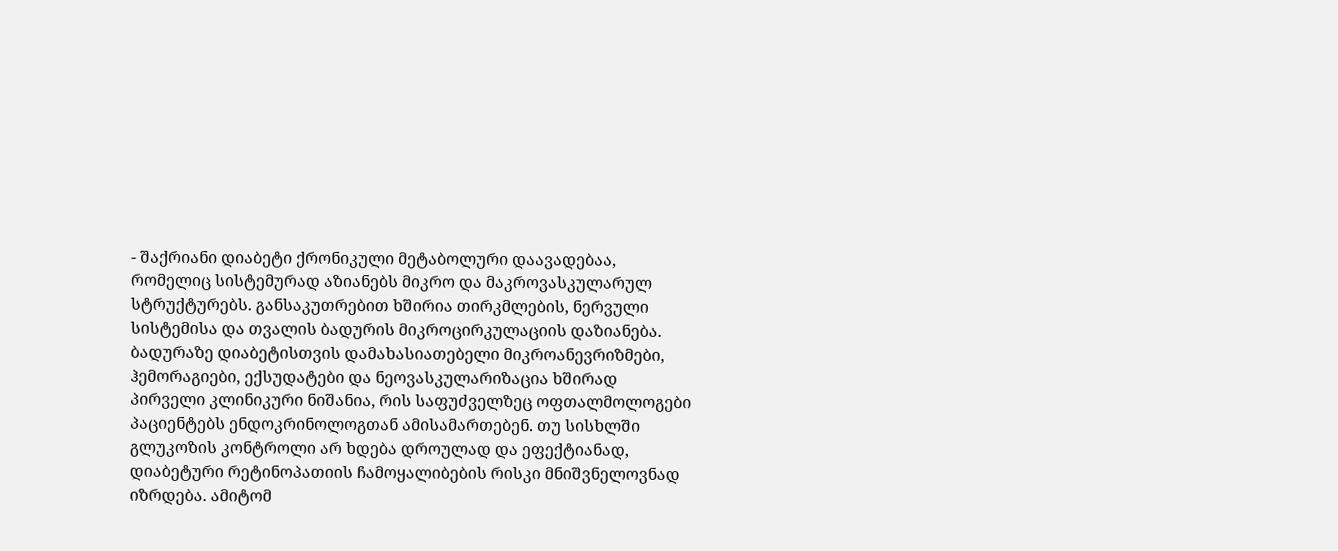- შაქრიანი დიაბეტი ქრონიკული მეტაბოლური დაავადებაა, რომელიც სისტემურად აზიანებს მიკრო და მაკროვასკულარულ სტრუქტურებს. განსაკუთრებით ხშირია თირკმლების, ნერვული სისტემისა და თვალის ბადურის მიკროცირკულაციის დაზიანება. ბადურაზე დიაბეტისთვის დამახასიათებელი მიკროანევრიზმები, ჰემორაგიები, ექსუდატები და ნეოვასკულარიზაცია ხშირად პირველი კლინიკური ნიშანია, რის საფუძველზეც ოფთალმოლოგები პაციენტებს ენდოკრინოლოგთან ამისამართებენ. თუ სისხლში გლუკოზის კონტროლი არ ხდება დროულად და ეფექტიანად, დიაბეტური რეტინოპათიის ჩამოყალიბების რისკი მნიშვნელოვნად იზრდება. ამიტომ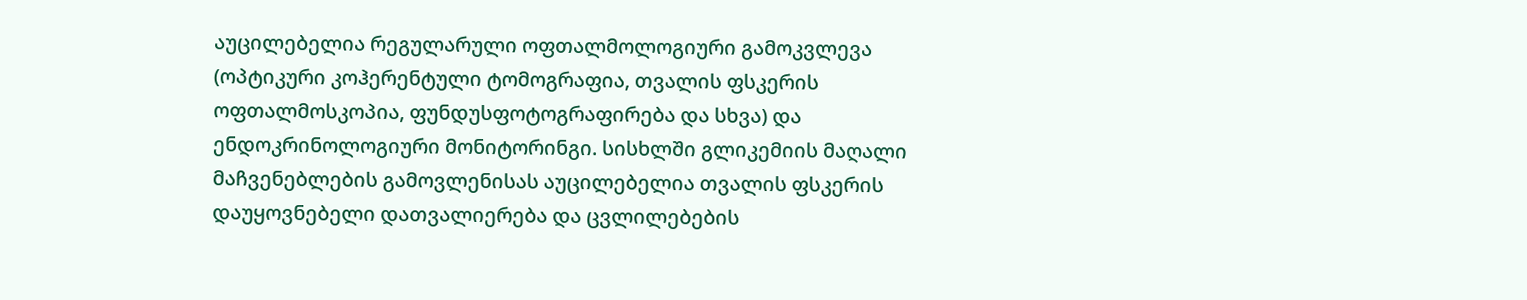აუცილებელია რეგულარული ოფთალმოლოგიური გამოკვლევა (ოპტიკური კოჰერენტული ტომოგრაფია, თვალის ფსკერის ოფთალმოსკოპია, ფუნდუსფოტოგრაფირება და სხვა) და ენდოკრინოლოგიური მონიტორინგი. სისხლში გლიკემიის მაღალი მაჩვენებლების გამოვლენისას აუცილებელია თვალის ფსკერის დაუყოვნებელი დათვალიერება და ცვლილებების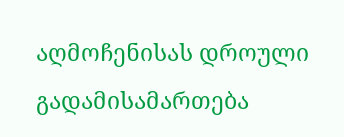აღმოჩენისას დროული გადამისამართება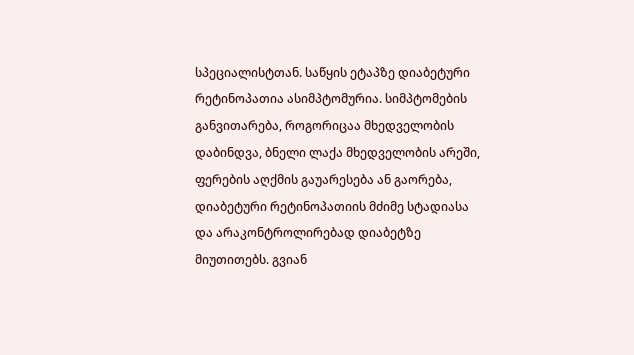სპეციალისტთან. საწყის ეტაპზე დიაბეტური რეტინოპათია ასიმპტომურია. სიმპტომების განვითარება, როგორიცაა მხედველობის დაბინდვა, ბნელი ლაქა მხედველობის არეში, ფერების აღქმის გაუარესება ან გაორება, დიაბეტური რეტინოპათიის მძიმე სტადიასა და არაკონტროლირებად დიაბეტზე მიუთითებს. გვიან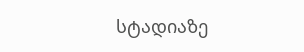სტადიაზე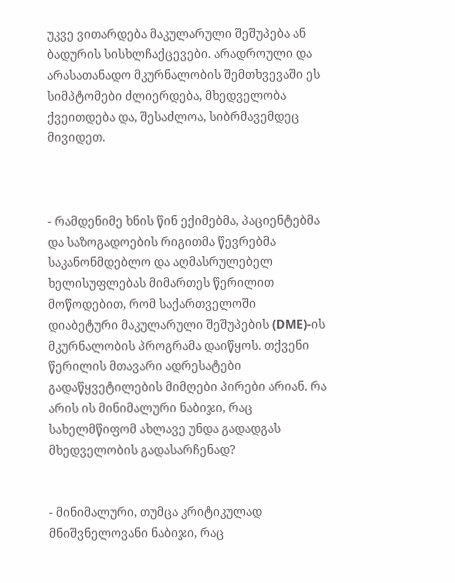უკვე ვითარდება მაკულარული შეშუპება ან ბადურის სისხლჩაქცევები. არადროული და არასათანადო მკურნალობის შემთხვევაში ეს სიმპტომები ძლიერდება, მხედველობა ქვეითდება და, შესაძლოა, სიბრმავემდეც მივიდეთ.



- რამდენიმე ხნის წინ ექიმებმა, პაციენტებმა და საზოგადოების რიგითმა წევრებმა საკანონმდებლო და აღმასრულებელ ხელისუფლებას მიმართეს წერილით მოწოდებით, რომ საქართველოში დიაბეტური მაკულარული შეშუპების (DME)-ის მკურნალობის პროგრამა დაიწყოს. თქვენი წერილის მთავარი ადრესატები გადაწყვეტილების მიმღები პირები არიან. რა არის ის მინიმალური ნაბიჯი, რაც სახელმწიფომ ახლავე უნდა გადადგას მხედველობის გადასარჩენად?


- მინიმალური, თუმცა კრიტიკულად მნიშვნელოვანი ნაბიჯი, რაც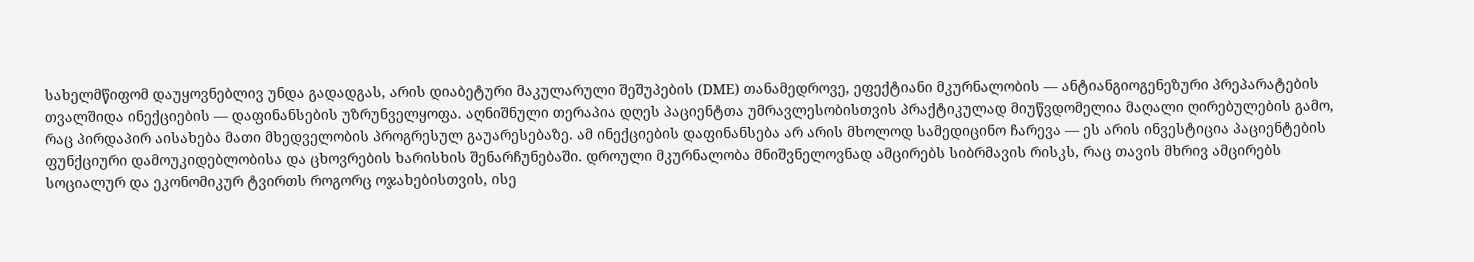სახელმწიფომ დაუყოვნებლივ უნდა გადადგას, არის დიაბეტური მაკულარული შეშუპების (DME) თანამედროვე, ეფექტიანი მკურნალობის — ანტიანგიოგენეზური პრეპარატების თვალშიდა ინექციების — დაფინანსების უზრუნველყოფა. აღნიშნული თერაპია დღეს პაციენტთა უმრავლესობისთვის პრაქტიკულად მიუწვდომელია მაღალი ღირებულების გამო, რაც პირდაპირ აისახება მათი მხედველობის პროგრესულ გაუარესებაზე. ამ ინექციების დაფინანსება არ არის მხოლოდ სამედიცინო ჩარევა — ეს არის ინვესტიცია პაციენტების ფუნქციური დამოუკიდებლობისა და ცხოვრების ხარისხის შენარჩუნებაში. დროული მკურნალობა მნიშვნელოვნად ამცირებს სიბრმავის რისკს, რაც თავის მხრივ ამცირებს სოციალურ და ეკონომიკურ ტვირთს როგორც ოჯახებისთვის, ისე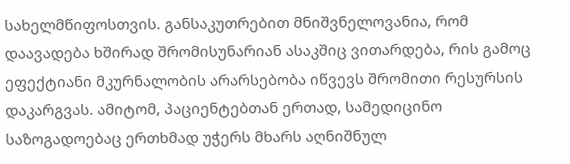სახელმწიფოსთვის. განსაკუთრებით მნიშვნელოვანია, რომ დაავადება ხშირად შრომისუნარიან ასაკშიც ვითარდება, რის გამოც ეფექტიანი მკურნალობის არარსებობა იწვევს შრომითი რესურსის დაკარგვას. ამიტომ, პაციენტებთან ერთად, სამედიცინო საზოგადოებაც ერთხმად უჭერს მხარს აღნიშნულ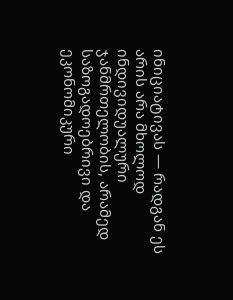ინიციატივას — რადგან ეს არის არა მხოლოდ  ინდივიდუალური ჯანმრთელობის, არამედ საზოგადოებრივი და ეკონომიკური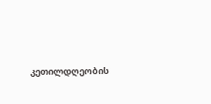კეთილდღეობის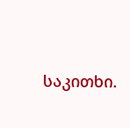საკითხი.